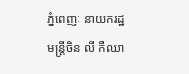ភ្នំពេញៈ នាយករដ្ឋមន្ត្រីចិន លី កឺឈា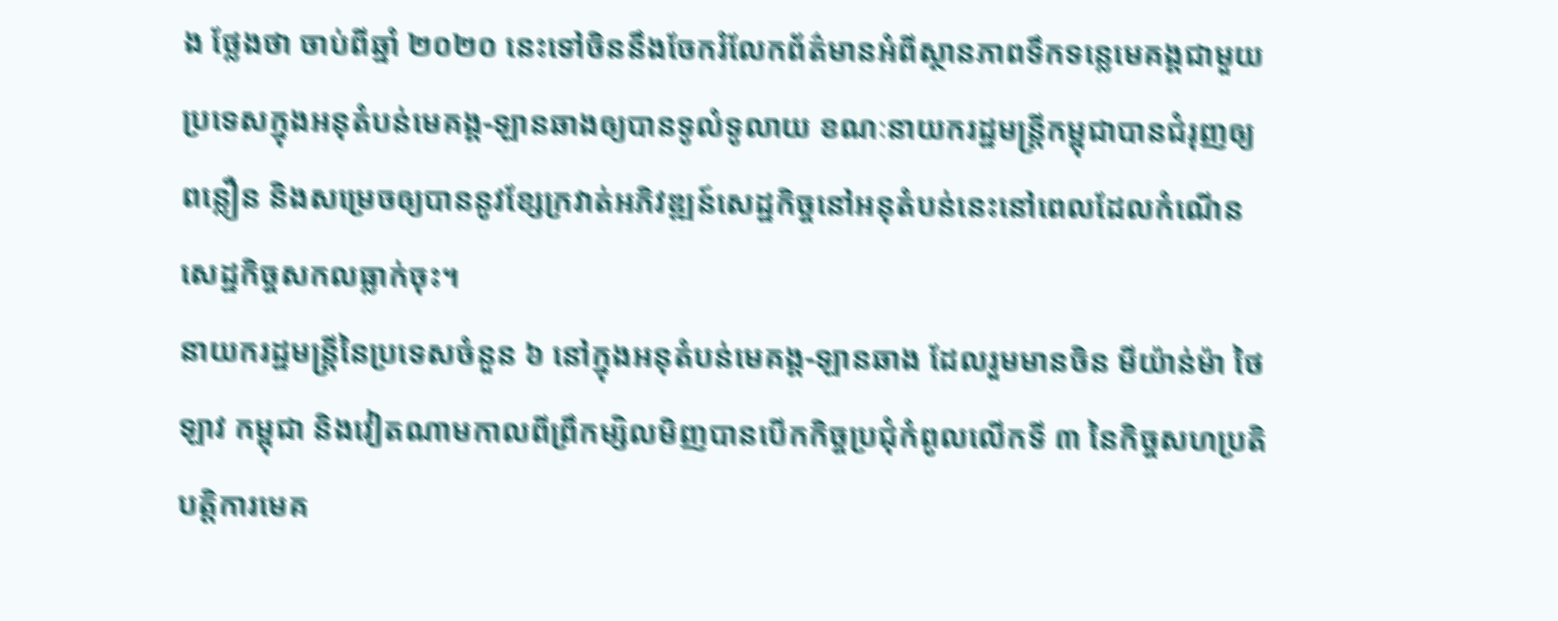ង ថ្លែងថា ចាប់ពីឆ្នាំ ២០២០ នេះទៅចិននឹងចែករំលែកព័ត៌មានអំពីស្ថានភាពទឹកទន្លេមេគង្គជាមួយប្រទេសក្នុងអនុតំបន់មេគង្គ-ឡានឆាងឲ្យបានទូលំទូលាយ ខណៈនាយករដ្ឋមន្ត្រីកម្ពុជាបានជំរុញឲ្យពន្លឿន និងសម្រេចឲ្យបាននូវខ្សែក្រវាត់អភិវឌ្ឍន៍សេដ្ឋកិច្ចនៅអនុតំបន់នេះនៅពេលដែលកំណើនសេដ្ឋកិច្ចសកលធ្លាក់ចុះ។
នាយករដ្ឋមន្ត្រីនៃប្រទេសចំនួន ៦ នៅក្នុងអនុតំបន់មេគង្គ-ឡានឆាង ដែលរួមមានចិន មីយ៉ាន់ម៉ា ថៃ ឡាវ កម្ពុជា និងវៀតណាមកាលពីព្រឹកម្សិលមិញបានបើកកិច្ចប្រជុំកំពូលលើកទី ៣ នៃកិច្ចសហប្រតិបត្តិការមេគ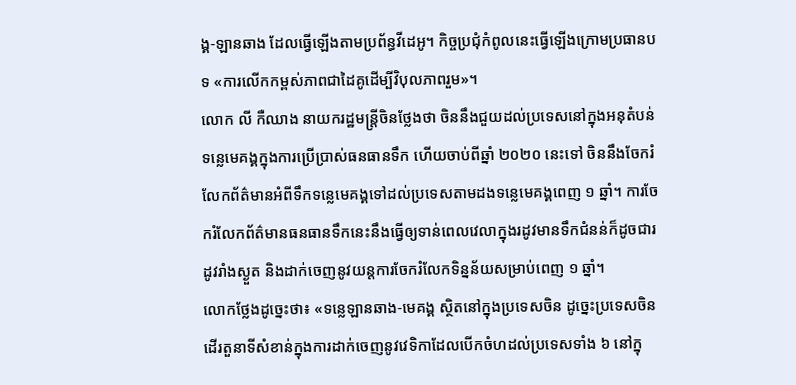ង្គ-ឡានឆាង ដែលធ្វើឡើងតាមប្រព័ន្ធវីដេអូ។ កិច្ចប្រជុំកំពូលនេះធ្វើឡើងក្រោមប្រធានបទ «ការលើកកម្ពស់ភាពជាដៃគូដើម្បីវិបុលភាពរួម»។
លោក លី កឺឈាង នាយករដ្ឋមន្ត្រីចិនថ្លែងថា ចិននឹងជួយដល់ប្រទេសនៅក្នុងអនុតំបន់ទន្លេមេគង្គក្នុងការប្រើប្រាស់ធនធានទឹក ហើយចាប់ពីឆ្នាំ ២០២០ នេះទៅ ចិននឹងចែករំលែកព័ត៌មានអំពីទឹកទន្លេមេគង្គទៅដល់ប្រទេសតាមដងទន្លេមេគង្គពេញ ១ ឆ្នាំ។ ការចែករំលែកព័ត៌មានធនធានទឹកនេះនឹងធ្វើឲ្យទាន់ពេលវេលាក្នុងរដូវមានទឹកជំនន់ក៏ដូចជារដូវរាំងស្ងួត និងដាក់ចេញនូវយន្តការចែករំលែកទិន្នន័យសម្រាប់ពេញ ១ ឆ្នាំ។
លោកថ្លែងដូច្នេះថា៖ «ទន្លេឡានឆាង-មេគង្គ ស្ថិតនៅក្នុងប្រទេសចិន ដូច្នេះប្រទេសចិនដើរតួនាទីសំខាន់ក្នុងការដាក់ចេញនូវវេទិកាដែលបើកចំហដល់ប្រទេសទាំង ៦ នៅក្នុ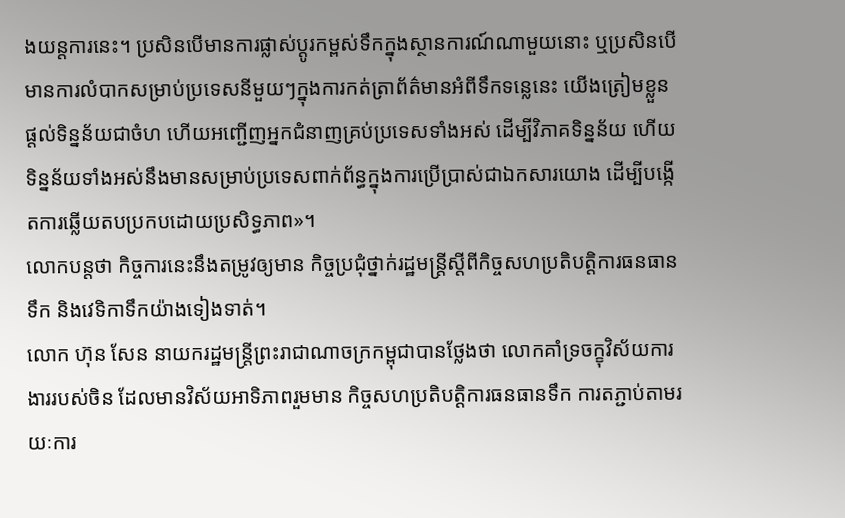ងយន្តការនេះ។ ប្រសិនបើមានការផ្លាស់ប្ដូរកម្ពស់ទឹកក្នុងស្ថានការណ៍ណាមួយនោះ ឬប្រសិនបើមានការលំបាកសម្រាប់ប្រទេសនីមួយៗក្នុងការកត់ត្រាព័ត៌មានអំពីទឹកទន្លេនេះ យើងត្រៀមខ្លួនផ្ដល់ទិន្នន័យជាចំហ ហើយអញ្ជើញអ្នកជំនាញគ្រប់ប្រទេសទាំងអស់ ដើម្បីវិភាគទិន្នន័យ ហើយទិន្នន័យទាំងអស់នឹងមានសម្រាប់ប្រទេសពាក់ព័ន្ធក្នុងការប្រើប្រាស់ជាឯកសារយោង ដើម្បីបង្កើតការឆ្លើយតបប្រកបដោយប្រសិទ្ធភាព»។
លោកបន្តថា កិច្ចការនេះនឹងតម្រូវឲ្យមាន កិច្ចប្រជុំថ្នាក់រដ្ឋមន្ត្រីស្ដីពីកិច្ចសហប្រតិបត្តិការធនធានទឹក និងវេទិកាទឹកយ៉ាងទៀងទាត់។
លោក ហ៊ុន សែន នាយករដ្ឋមន្ត្រីព្រះរាជាណាចក្រកម្ពុជាបានថ្លែងថា លោកគាំទ្រចក្ខុវិស័យការងាររបស់ចិន ដែលមានវិស័យអាទិភាពរួមមាន កិច្ចសហប្រតិបត្តិការធនធានទឹក ការតភ្ជាប់តាមរយៈការ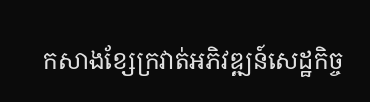កសាងខ្សែក្រវាត់អភិវឌ្ឍន៍សេដ្ឋកិច្ច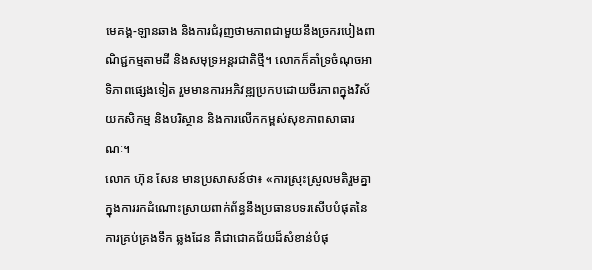មេគង្គ-ឡានឆាង និងការជំរុញថាមភាពជាមួយនឹងច្រករបៀងពាណិជ្ជកម្មតាមដី និងសមុទ្រអន្តរជាតិថ្មី។ លោកក៏គាំទ្រចំណុចអាទិភាពផ្សេងទៀត រួមមានការអភិវឌ្ឍប្រកបដោយចីរភាពក្នុងវិស័យកសិកម្ម និងបរិស្ថាន និងការលើកកម្ពស់សុខភាពសាធារណៈ។
លោក ហ៊ុន សែន មានប្រសាសន៍ថា៖ «ការស្រុះស្រួលមតិរួមគ្នាក្នុងការរកដំណោះស្រាយពាក់ព័ន្ធនឹងប្រធានបទរសើបបំផុតនៃការគ្រប់គ្រងទឹក ឆ្លងដែន គឺជាជោគជ័យដ៏សំខាន់បំផុ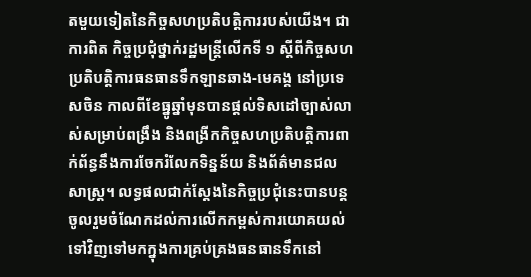តមួយទៀតនៃកិច្ចសហប្រតិបត្តិការរបស់យើង។ ជាការពិត កិច្ចប្រជុំថ្នាក់រដ្ឋមន្ត្រីលើកទី ១ ស្ដីពីកិច្ចសហប្រតិបត្តិការធនធានទឹកឡានឆាង-មេគង្គ នៅប្រទេសចិន កាលពីខែធ្នូឆ្នាំមុនបានផ្ដល់ទិសដៅច្បាស់លាស់សម្រាប់ពង្រឹង និងពង្រីកកិច្ចសហប្រតិបត្តិការពាក់ព័ន្ធនឹងការចែករំលែកទិន្នន័យ និងព័ត៌មានជលសាស្ត្រ។ លទ្ធផលជាក់ស្ដែងនៃកិច្ចប្រជុំនេះបានបន្តចូលរួមចំណែកដល់ការលើកកម្ពស់ការយោគយល់ទៅវិញទៅមកក្នុងការគ្រប់គ្រងធនធានទឹកនៅ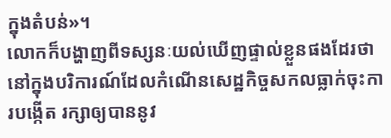ក្នុងតំបន់»។
លោកក៏បង្ហាញពីទស្សនៈយល់ឃើញផ្ទាល់ខ្លួនផងដែរថានៅក្នុងបរិការណ៍ដែលកំណើនសេដ្ឋកិច្ចសកលធ្លាក់ចុះការបង្កើត រក្សាឲ្យបាននូវ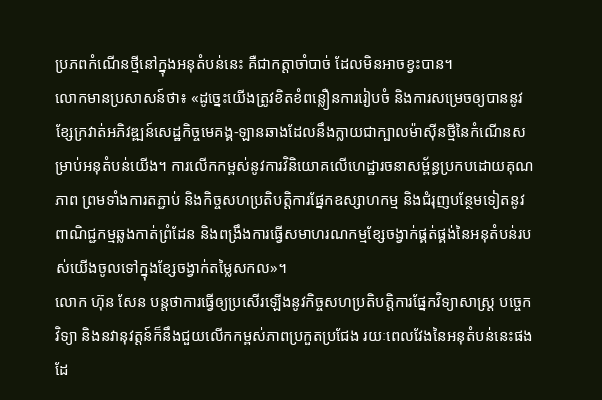ប្រភពកំណើនថ្មីនៅក្នុងអនុតំបន់នេះ គឺជាកត្តាចាំបាច់ ដែលមិនអាចខ្វះបាន។
លោកមានប្រសាសន៍ថា៖ «ដូច្នេះយើងត្រូវខិតខំពន្លឿនការរៀបចំ និងការសម្រេចឲ្យបាននូវខ្សែក្រវាត់អភិវឌ្ឍន៍សេដ្ឋកិច្ចមេគង្គ-ឡានឆាងដែលនឹងក្លាយជាក្បាលម៉ាស៊ីនថ្មីនៃកំណើនសម្រាប់អនុតំបន់យើង។ ការលើកកម្ពស់នូវការវិនិយោគលើហេដ្ឋារចនាសម្ព័ន្ធប្រកបដោយគុណភាព ព្រមទាំងការតភ្ជាប់ និងកិច្ចសហប្រតិបត្តិការផ្នែកឧស្សាហកម្ម និងជំរុញបន្ថែមទៀតនូវពាណិជ្ជកម្មឆ្លងកាត់ព្រំដែន និងពង្រឹងការធ្វើសមាហរណកម្មខ្សែចង្វាក់ផ្គត់ផ្គង់នៃអនុតំបន់របស់យើងចូលទៅក្នុងខ្សែចង្វាក់តម្លៃសកល»។
លោក ហ៊ុន សែន បន្តថាការធ្វើឲ្យប្រសើរឡើងនូវកិច្ចសហប្រតិបត្តិការផ្នែកវិទ្យាសាស្ត្រ បច្ចេកវិទ្យា និងនវានុវត្តន៍ក៏នឹងជួយលើកកម្ពស់ភាពប្រកួតប្រជែង រយៈពេលវែងនៃអនុតំបន់នេះផងដែ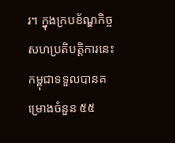រ។ ក្នុងក្របខ័ណ្ឌកិច្ចសហប្រតិបត្តិការនេះ កម្ពុជាទទួលបានគម្រោងចំនួន ៥៥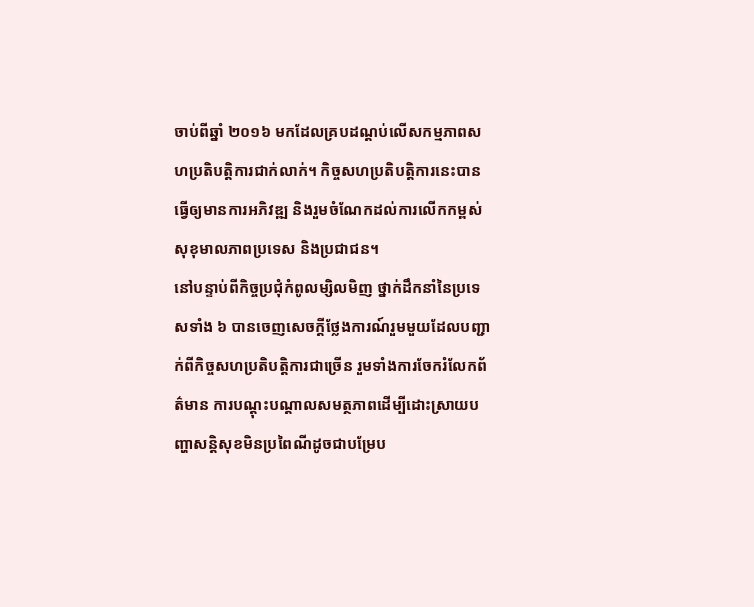ចាប់ពីឆ្នាំ ២០១៦ មកដែលគ្របដណ្ដប់លើសកម្មភាពសហប្រតិបត្តិការជាក់លាក់។ កិច្ចសហប្រតិបត្តិការនេះបានធ្វើឲ្យមានការអភិវឌ្ឍ និងរួមចំណែកដល់ការលើកកម្ពស់សុខុមាលភាពប្រទេស និងប្រជាជន។
នៅបន្ទាប់ពីកិច្ចប្រជុំកំពូលម្សិលមិញ ថ្នាក់ដឹកនាំនៃប្រទេសទាំង ៦ បានចេញសេចក្ដីថ្លែងការណ៍រួមមួយដែលបញ្ជាក់ពីកិច្ចសហប្រតិបត្តិការជាច្រើន រួមទាំងការចែករំលែកព័ត៌មាន ការបណ្ដុះបណ្ដាលសមត្ថភាពដើម្បីដោះស្រាយបញ្ហាសន្តិសុខមិនប្រពៃណីដូចជាបម្រែប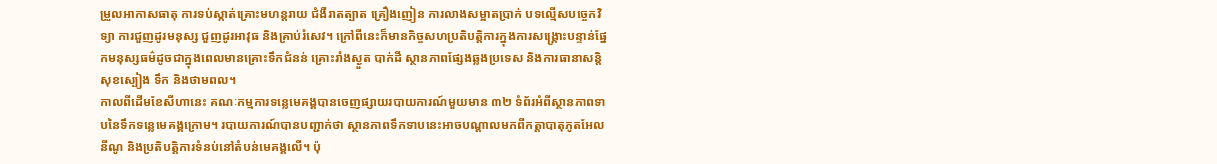ម្រួលអាកាសធាតុ ការទប់ស្កាត់គ្រោះមហន្តរាយ ជំងឺរាតត្បាត គ្រឿងញៀន ការលាងសម្អាតប្រាក់ បទល្មើសបច្ចេកវិទ្យា ការជួញដូរមនុស្ស ជួញដូរអាវុធ និងគ្រាប់រំសេវ។ ក្រៅពីនេះក៏មានកិច្ចសហប្រតិបត្តិការក្នុងការសង្គ្រោះបន្ទាន់ផ្នែកមនុស្សធម៌ដូចជាក្នុងពេលមានគ្រោះទឹកជំនន់ គ្រោះរាំងស្ងួត បាក់ដី ស្ថានភាពផ្សែងឆ្លងប្រទេស និងការធានាសន្តិសុខស្បៀង ទឹក និងថាមពល។
កាលពីដើមខែសីហានេះ គណៈកម្មការទន្លេមេគង្គបានចេញផ្សាយរបាយការណ៍មួយមាន ៣២ ទំព័រអំពីស្ថានភាពទាបនៃទឹកទន្លេមេគង្គក្រោម។ របាយការណ៍បានបញ្ជាក់ថា ស្ថានភាពទឹកទាបនេះអាចបណ្ដាលមកពីកត្តាបាតុភូតអែលនីណូ និងប្រតិបត្តិការទំនប់នៅតំបន់មេគង្គលើ។ ប៉ុ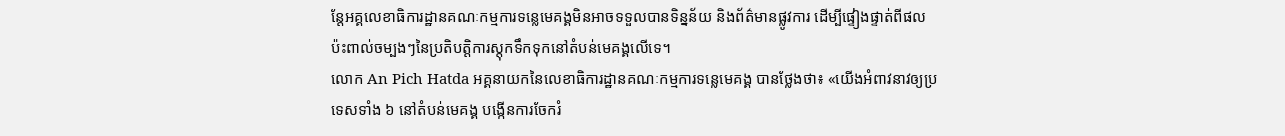ន្តែអគ្គលេខាធិការដ្ឋានគណៈកម្មការទន្លេមេគង្គមិនអាចទទួលបានទិន្នន័យ និងព័ត៌មានផ្លូវការ ដើម្បីផ្ទៀងផ្ទាត់ពីផលប៉ះពាល់ចម្បងៗនៃប្រតិបត្តិការស្តុកទឹកទុកនៅតំបន់មេគង្គលើទេ។
លោក An Pich Hatda អគ្គនាយកនៃលេខាធិការដ្ឋានគណៈកម្មការទន្លេមេគង្គ បានថ្លែងថា៖ «យើងអំពាវនាវឲ្យប្រទេសទាំង ៦ នៅតំបន់មេគង្គ បង្កើនការចែករំ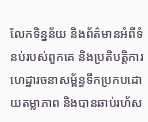លែកទិន្នន័យ និងព័ត៌មានអំពីទំនប់របស់ពួកគេ និងប្រតិបត្តិការហេដ្ឋារចនាសម្ព័ន្ធទឹកប្រកបដោយតម្លាភាព និងបានឆាប់រហ័ស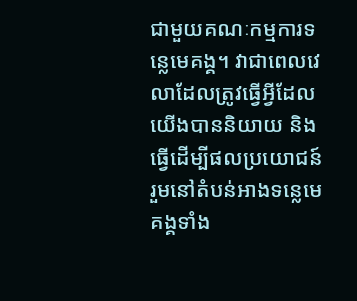ជាមួយគណៈកម្មការទន្លេមេគង្គ។ វាជាពេលវេលាដែលត្រូវធ្វើអ្វីដែលយើងបាននិយាយ និងធ្វើដើម្បីផលប្រយោជន៍រួមនៅតំបន់អាងទន្លេមេគង្គទាំង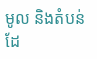មូល និងតំបន់ដែ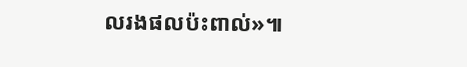លរងផលប៉ះពាល់»៕